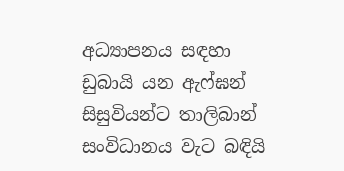අධ්‍යාපනය සඳහා ඩුබායි යන ඇෆ්ඝන් සිසුවියන්ට තාලිබාන් සංවිධානය වැට බඳියි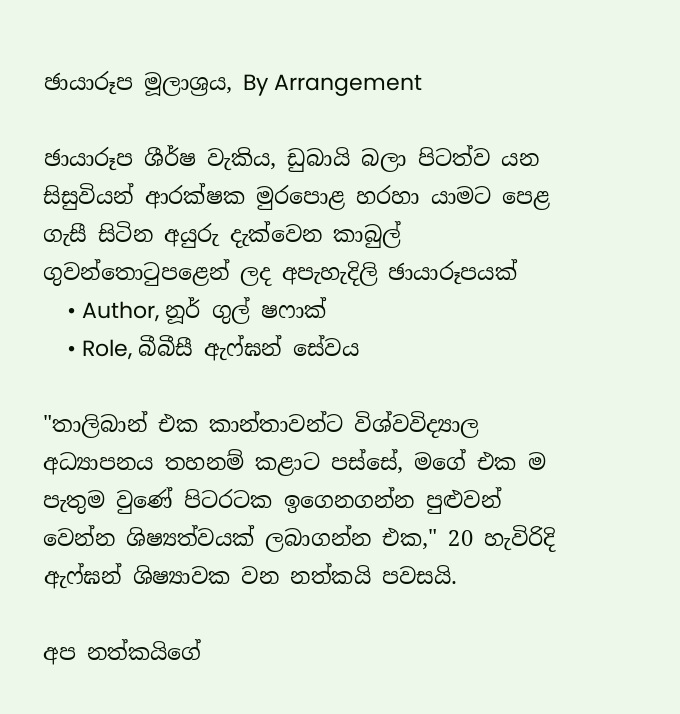ඡායාරූප මූලාශ්‍රය, By Arrangement

ඡායාරූප ශීර්ෂ වැකිය, ඩුබායි බලා පිටත්ව යන සිසුවියන් ආරක්ෂක මුරපොළ හරහා යාමට පෙළ ගැසී සිටින අයුරු දැක්වෙන කාබුල් ගුවන්තොටුපළෙන් ලද අපැහැදිලි ඡායාරූපයක්
    • Author, නූර් ගුල් ෂෆාක්
    • Role, බීබීසී ඇෆ්ඝන් සේවය

"තාලිබාන් එක කාන්තාවන්ට විශ්වවිද්‍යාල අධ්‍යාපනය තහනම් කළාට පස්සේ, මගේ එක ම පැතුම වුණේ පිටරටක ඉගෙනගන්න පුළුවන් වෙන්න ශිෂ්‍යත්වයක් ලබාගන්න එක," 20 හැවිරිදි ඇෆ්ඝන් ශිෂ්‍යාවක වන නත්කයි පවසයි.

අප නත්කයිගේ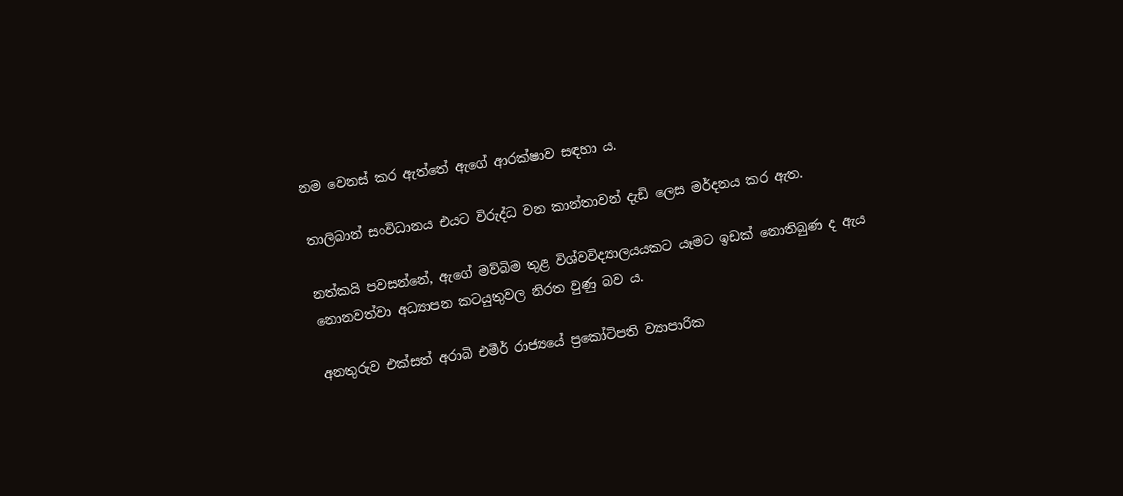නම වෙනස් කර ඇත්තේ ඇගේ ආරක්ෂාව සඳහා ය.

තාලිබාන් සංවිධානය එයට විරුද්ධ වන කාන්තාවන් දැඩි ලෙස මර්දනය කර ඇත.

නත්කයි පවසන්නේ, ඇගේ මව්බිම තුළ විශ්වවිද්‍යාලයයකට යෑමට ඉඩක් නොතිබුණ ද ඇය නොනවත්වා අධ්‍යාපන කටයුතුවල නිරත වුණු බව ය.

අනතුරුව එක්සත් අරාබි එමීර් රාජ්‍යයේ ප්‍රකෝටිපති ව්‍යාපාරික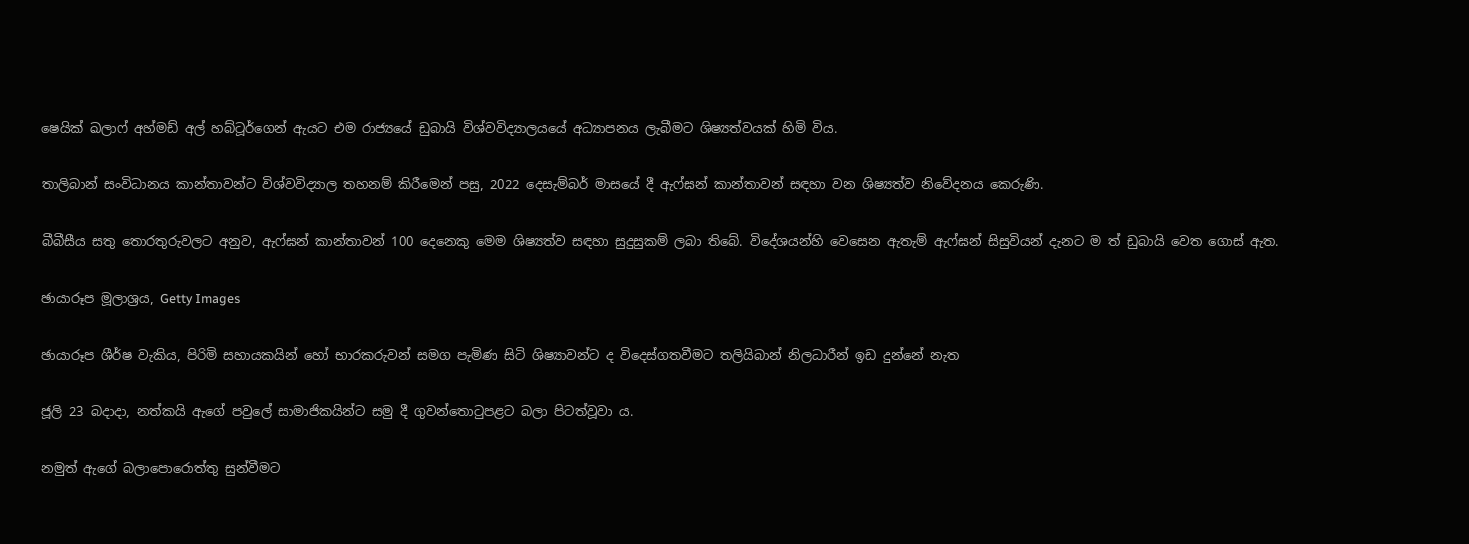ෂෙයික් ඛලාෆ් අහ්මඩ් අල් හබ්ටූර්ගෙන් ඇයට එම රාජ්‍යයේ ඩුබායි විශ්වවිද්‍යාලයයේ අධ්‍යාපනය ලැබීමට ශිෂ්‍යත්වයක් හිමි විය.

තාලිබාන් සංවිධානය කාන්තාවන්ට විශ්වවිද්‍යාල තහනම් කිරීමෙන් පසු, 2022 දෙසැම්බර් මාසයේ දී ඇෆ්ඝන් කාන්තාවන් සඳහා වන ශිෂ්‍යත්ව නිවේදනය කෙරුණි.

බීබීසීය සතු තොරතුරුවලට අනුව, ඇෆ්ඝන් කාන්තාවන් 100 දෙනෙකු මෙම ශිෂ්‍යත්ව සඳහා සුදුසුකම් ලබා තිබේ. විදේශයන්හි වෙසෙන ඇතැම් ඇෆ්ඝන් සිසුවියන් දැනට ම ත් ඩුබායි වෙත ගොස් ඇත.

ඡායාරූප මූලාශ්‍රය, Getty Images

ඡායාරූප ශීර්ෂ වැකිය, පිරිමි සහායකයින් හෝ භාරකරුවන් සමග පැමිණ සිටි ශිෂ්‍යාවන්ට ද විදෙස්ගතවීමට තලියිබාන් නිලධාරීන් ඉඩ දුන්නේ නැත

ජූලි 23 බදාදා, නත්කයි ඇගේ පවුලේ සාමාජිකයින්ට සමු දී ගුවන්තොටුපළට බලා පිටත්වූවා ය.

නමුත් ඇගේ බලාපොරොත්තු සුන්වීමට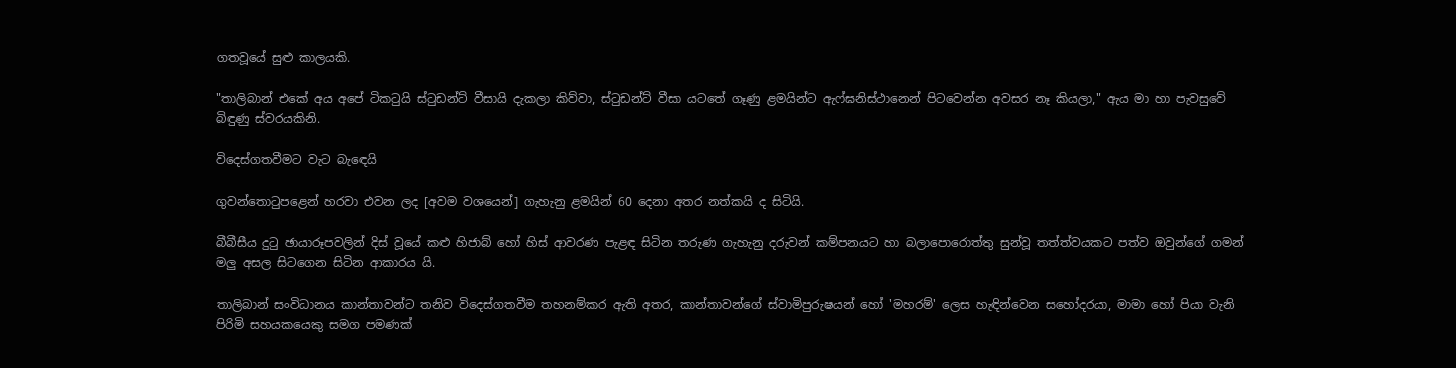ගතවූයේ සුළු කාලයකි.

"තාලිබාන් එකේ අය අපේ ටිකටුයි ස්ටුඩන්ට් වීසායි දැකලා කිව්වා, ස්ටුඩන්ට් වීසා යටතේ ගෑණු ළමයින්ට ඇෆ්ඝනිස්ථානෙන් පිටවෙන්න අවසර නෑ කියලා," ඇය මා හා පැවසුවේ බිඳුණු ස්වරයකිනි.

විදෙස්ගතවීමට වැට බැඳෙයි

ගුවන්තොටුපළෙන් හරවා එවන ලද [අවම වශයෙන්] ගැහැනු ළමයින් 60 දෙනා අතර නත්කයි ද සිටියි.

බීබීසීය දුටු ඡායාරූපවලින් දිස් වූයේ කළු හිජාබ් හෝ හිස් ආවරණ පැළඳ සිටින තරුණ ගැහැනු දරුවන් කම්පනයට හා බලාපොරොත්තු සුන්වූ තත්ත්වයකට පත්ව ඔවුන්ගේ ගමන් මලු අසල සිටගෙන සිටින ආකාරය යි.

තාලිබාන් සංවිධානය කාන්තාවන්ට තනිව විදෙස්ගතවීම තහනම්කර ඇති අතර, කාන්තාවන්ගේ ස්වාමිපුරුෂයන් හෝ 'මහරම්' ලෙස හැඳින්වෙන සහෝදරයා, මාමා හෝ පියා වැනි පිරිමි සහයකයෙකු සමග පමණක්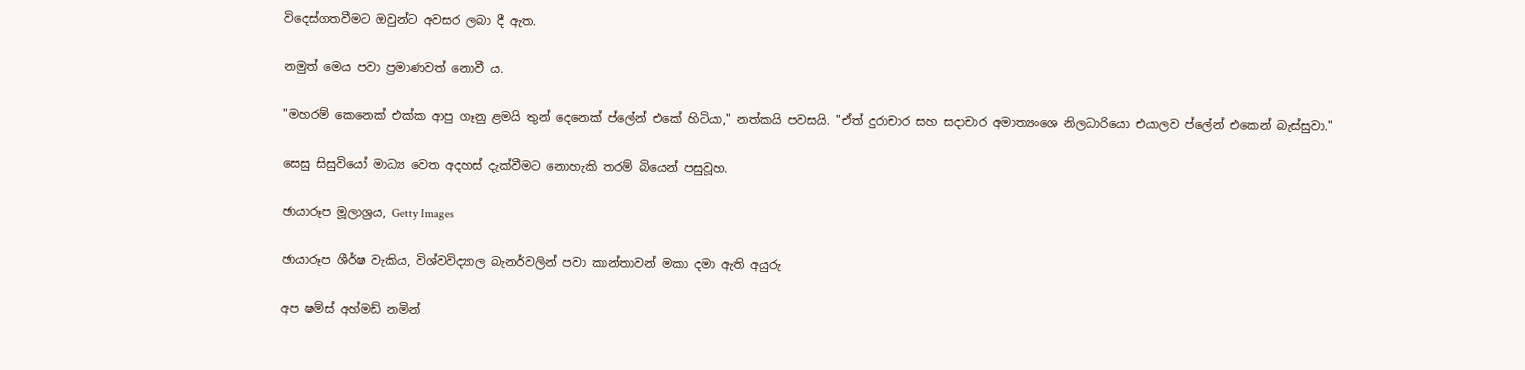විදෙස්ගතවීමට ඔවුන්ට අවසර ලබා දී ඇත.

නමුත් මෙය පවා ප්‍රමාණවත් නොවී ය.

"මහරම් කෙනෙක් එක්ක ආපු ගෑනු ළමයි තුන් දෙනෙක් ප්ලේන් එකේ හිටියා," නත්කයි පවසයි. "ඒත් දුරාචාර සහ සදාචාර අමාත්‍යංශෙ නිලධාරියො එයාලව ප්ලේන් එකෙන් බැස්සුවා."

සෙසු සිසුවියෝ මාධ්‍ය වෙත අදහස් දැක්වීමට නොහැකි තරම් බියෙන් පසුවූහ.

ඡායාරූප මූලාශ්‍රය, Getty Images

ඡායාරූප ශීර්ෂ වැකිය, විශ්වවිද්‍යාල බැනර්වලින් පවා කාන්තාවන් මකා දමා ඇති අයුරු

අප ෂම්ස් අහ්මඩ් නමින්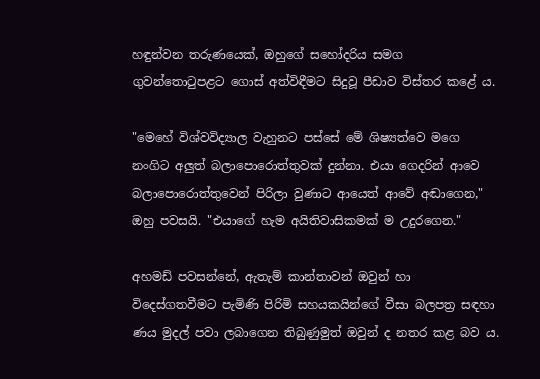හඳුන්වන තරුණයෙක්, ඔහුගේ සහෝදරිය සමග ගුවන්තොටුපළට ගොස් අත්විඳීමට සිදුවූ පීඩාව විස්තර කළේ ය.

"මෙහේ විශ්වවිද්‍යාල වැහුනට පස්සේ මේ ශිෂ්‍යත්වෙ මගෙ නංගිට අලුත් බලාපොරොත්තුවක් දුන්නා. එයා ගෙදරින් ආවෙ බලාපොරොත්තුවෙන් පිරිලා වුණාට ආයෙත් ආවේ අඬාගෙන," ඔහු පවසයි. "එයාගේ හැම අයිතිවාසිකමක් ම උදුරගෙන."

අහමඩ් පවසන්නේ, ඇතැම් කාන්තාවන් ඔවුන් හා විදෙස්ගතවීමට පැමිණි පිරිමි සහයකයින්ගේ වීසා බලපත්‍ර සඳහා ණය මුදල් පවා ලබාගෙන තිබුණුමුත් ඔවුන් ද නතර කළ බව ය.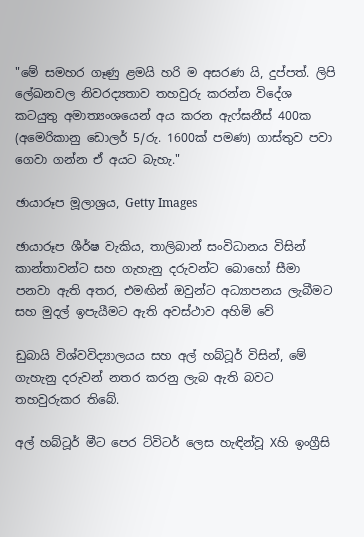"මේ සමහර ගෑණු ළමයි හරි ම අසරණ යි, දුප්පත්. ලිපි ලේඛනවල නිවරද්‍යතාව තහවුරු කරන්න විදේශ කටයුතු අමාත්‍යංශයෙන් අය කරන ඇෆ්ඝනීස් 400ක (අමෙරිකානු ඩොලර් 5/රු. 1600ක් පමණ) ගාස්තුව පවා ගෙවා ගන්න ඒ අයට බැහැ."

ඡායාරූප මූලාශ්‍රය, Getty Images

ඡායාරූප ශීර්ෂ වැකිය, තාලිබාන් සංවිධානය විසින් කාන්තාවන්ට සහ ගැහැනු දරුවන්ට බොහෝ සීමා පනවා ඇති අතර, එමඟින් ඔවුන්ට අධ්‍යාපනය ලැබීමට සහ මුදල් ඉපැයීමට ඇති අවස්ථාව අහිමි වේ

ඩුබායි විශ්වවිද්‍යාලයය සහ අල් හබ්ටූර් විසින්, මේ ගැහැනු දරුවන් නතර කරනු ලැබ ඇති බවට තහවුරුකර තිබේ.

අල් හබ්ටූර් මීට පෙර ට්විටර් ලෙස හැඳින්වූ Xහි ඉංග්‍රීසි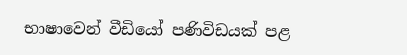භාෂාවෙන් වීඩියෝ පණිවිඩයක් පළ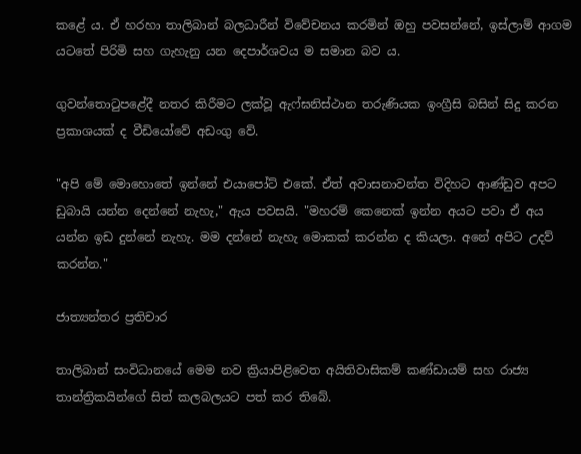කළේ ය. ඒ හරහා තාලිබාන් බලධාරීන් විවේචනය කරමින් ඔහු පවසන්නේ, ඉස්ලාම් ආගම යටතේ පිරිමි සහ ගැහැනු යන දෙපාර්ශවය ම සමාන බව ය.

ගුවන්තොටුපළේදී නතර කිරීමට ලක්වූ ඇෆ්ඝනිස්ථාන තරුණියක ඉංග්‍රීසි බසින් සිදු කරන ප්‍රකාශයක් ද වීඩියෝවේ අඩංගු වේ.

"අපි මේ මොහොතේ ඉන්නේ එයාපෝට් එකේ. ඒත් අවාසනාවන්ත විදිහට ආණ්ඩුව අපට ඩුබායි යන්න දෙන්නේ නැහැ," ඇය පවසයි. "මහරම් කෙනෙක් ඉන්න අයට පවා ඒ අය යන්න ඉඩ දුන්නේ නැහැ. මම දන්නේ නැහැ මොකක් කරන්න ද කියලා. අනේ අපිට උදව් කරන්න."

ජාත්‍යන්තර ප්‍රතිචාර

තාලිබාන් සංවිධානයේ මෙම නව ක්‍රියාපිළිවෙත අයිතිවාසිකම් කණ්ඩායම් සහ රාජ්‍ය තාන්ත්‍රිකයින්ගේ සිත් කලබලයට පත් කර තිබේ.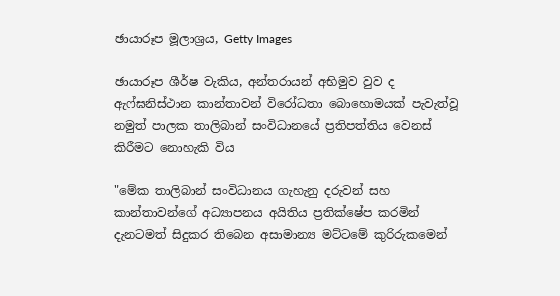ඡායාරූප මූලාශ්‍රය, Getty Images

ඡායාරූප ශීර්ෂ වැකිය, අන්තරායන් අභිමුව වුව ද ඇෆ්ඝනිස්ථාන කාන්තාවන් විරෝධතා බොහොමයක් පැවැත්වූ නමුත් පාලක තාලිබාන් සංවිධානයේ ප්‍රතිපත්තිය වෙනස් කිරීමට නොහැකි විය

"මේක තාලිබාන් සංවිධානය ගැහැනු දරුවන් සහ කාන්තාවන්ගේ අධ්‍යාපනය අයිතිය ප්‍රතික්ෂේප කරමින් දැනටමත් සිදුකර තිබෙන අසාමාන්‍ය මට්ටමේ කුරිරුකමෙන්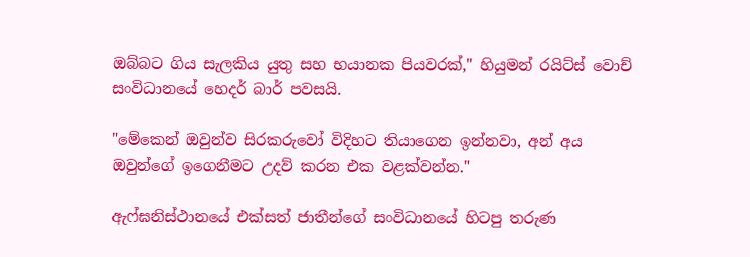ඔබ්බට ගිය සැලකිය යුතු සහ භයානක පියවරක්," හියුමන් රයිට්ස් වොච් සංවිධානයේ හෙදර් බාර් පවසයි.

"මේකෙන් ඔවුන්ව සිරකරුවෝ විදිහට තියාගෙන ඉන්නවා, අන් අය ඔවුන්ගේ ඉගෙනීමට උදව් කරන එක වළක්වන්න."

ඇෆ්ඝනිස්ථානයේ එක්සත් ජාතීන්ගේ සංවිධානයේ හිටපු තරුණ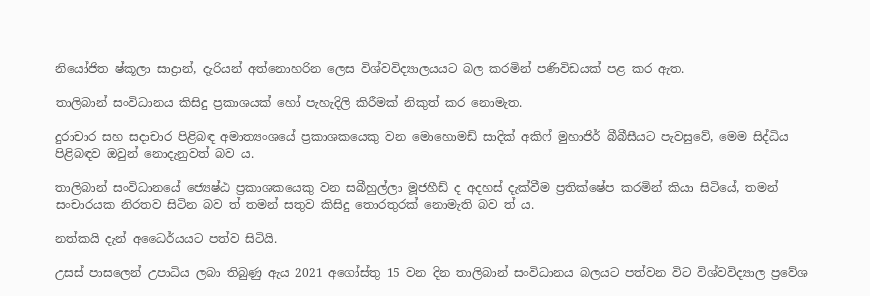නියෝජිත ෂ්කූලා සාද්‍රාන්, දැරියන් අත්නොහරින ලෙස විශ්වවිද්‍යාලයයට බල කරමින් පණිවිඩයක් පළ කර ඇත.

තාලිබාන් සංවිධානය කිසිදු ප්‍රකාශයක් හෝ පැහැදිලි කිරීමක් නිකුත් කර නොමැත.

දුරාචාර සහ සදාචාර පිළිබඳ අමාත්‍යංශයේ ප්‍රකාශකයෙකු වන මොහොමඩ් සාදික් අකිෆ් මුහාජිර් බීබීසීයට පැවසුවේ, මෙම සිද්ධිය පිළිබඳව ඔවුන් නොදැනුවත් බව ය.

තාලිබාන් සංවිධානයේ ජ්‍යෙෂ්ඨ ප්‍රකාශකයෙකු වන සබීහුල්ලා මූජහීඩ් ද අදහස් දැක්වීම ප්‍රතික්ෂේප කරමින් කියා සිටියේ, තමන් සංචාරයක නිරතව සිටින බව ත් තමන් සතුව කිසිදු තොරතුරක් නොමැති බව ත් ය.

නත්කයි දැන් අධෛර්යයට පත්ව සිටියි.

උසස් පාසලෙන් උපාධිය ලබා තිබුණු ඇය 2021 අගෝස්තු 15 වන දින තාලිබාන් සංවිධානය බලයට පත්වන විට විශ්වවිද්‍යාල ප්‍රවේශ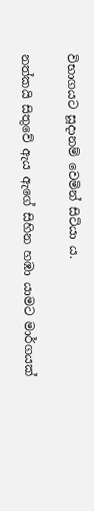විභාගයට සූදානම් වෙමින් සිටියා ය.

නත්කයි සිතුවේ ඇය ඇගේ සිහින හඹා යාමට මාර්ගයක්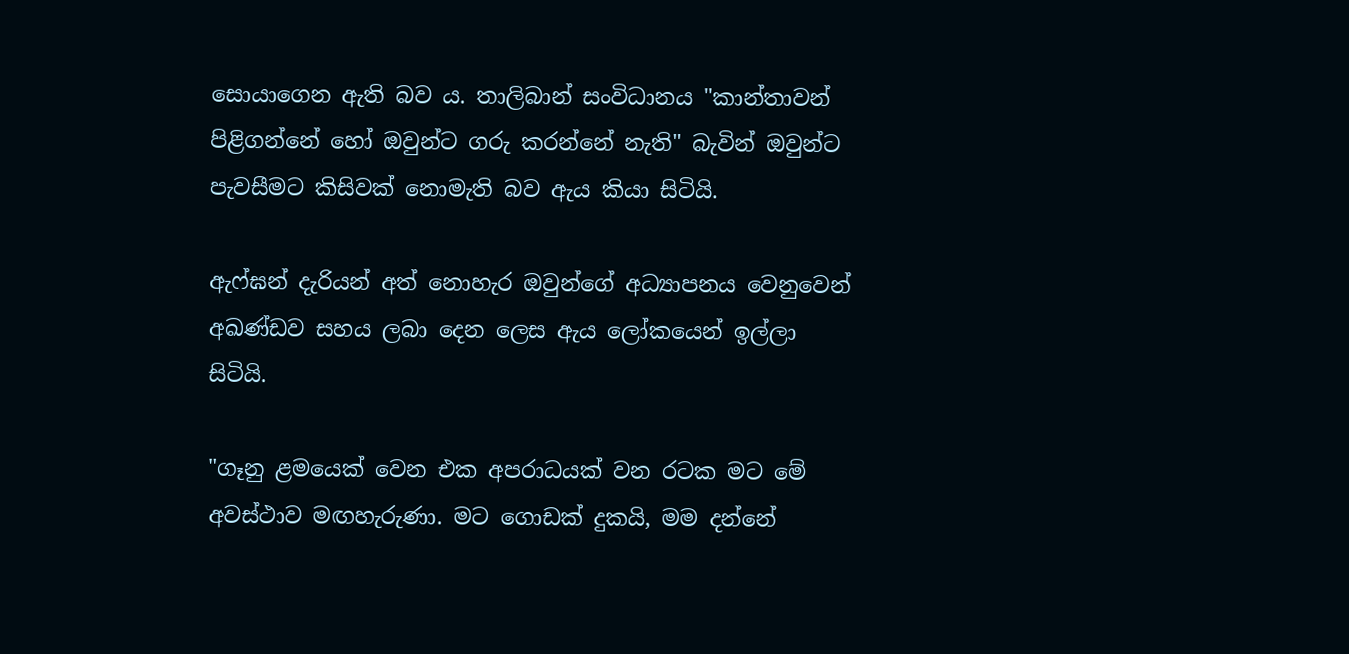සොයාගෙන ඇති බව ය. තාලිබාන් සංවිධානය "කාන්තාවන් පිළිගන්නේ හෝ ඔවුන්ට ගරු කරන්නේ නැති" බැවින් ඔවුන්ට පැවසීමට කිසිවක් නොමැති බව ඇය කියා සිටියි.

ඇෆ්ඝන් දැරියන් අත් නොහැර ඔවුන්ගේ අධ්‍යාපනය වෙනුවෙන් අඛණ්ඩව සහය ලබා දෙන ලෙස ඇය ලෝකයෙන් ඉල්ලා සිටියි.

"ගෑනු ළමයෙක් වෙන එක අපරාධයක් වන රටක මට මේ අවස්ථාව මඟහැරුණා. මට ගොඩක් දුකයි, මම දන්නේ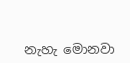නැහැ මොනවා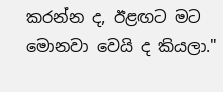කරන්න ද, ඊළඟට මට මොනවා වෙයි ද කියලා."